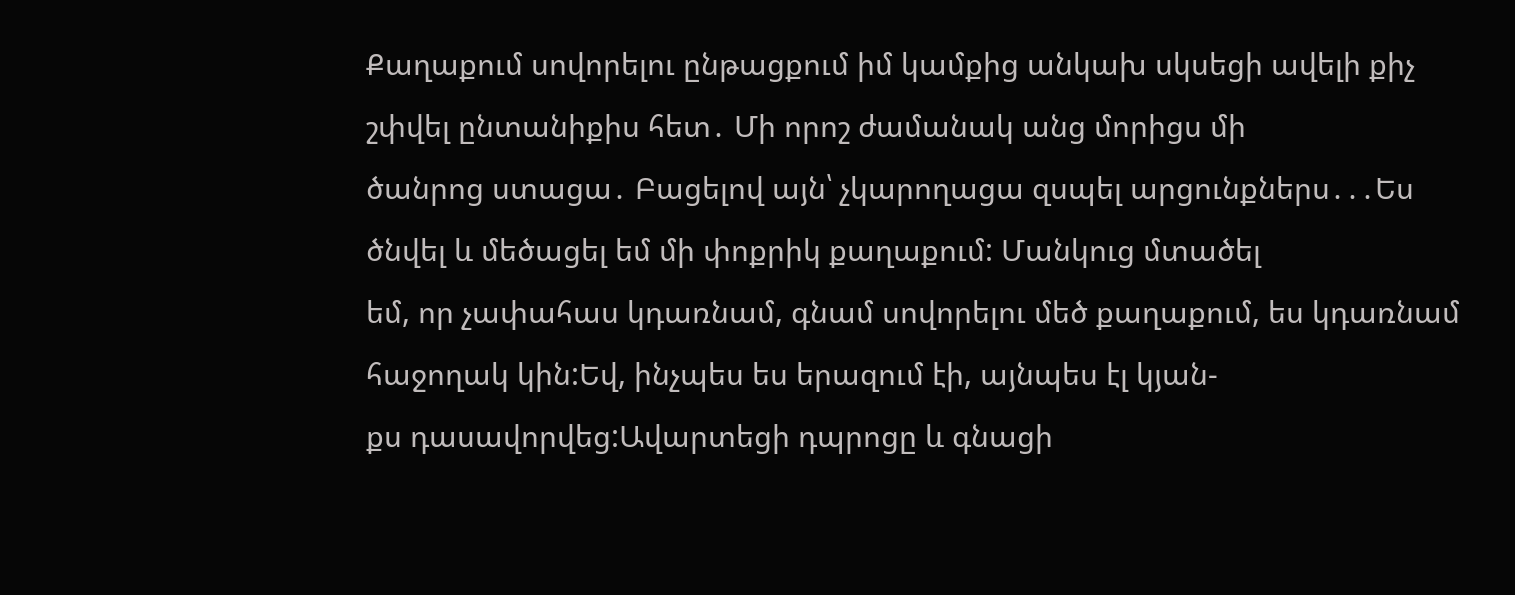Քաղաքում սովորելու ընթացքում իմ կամքից անկախ սկսեցի ավելի քիչ շփվել ընտանիքիս հետ․ Մի որոշ ժամանակ անց մորիցս մի
ծանրոց ստացա․ Բացելով այն՝ չկարողացա զսպել արցունքներս․․․Ես ծնվել և մեծացել եմ մի փոքրիկ քաղաքում: Մանկուց մտածել
եմ, որ չափահաս կդառնամ, գնամ սովորելու մեծ քաղաքում, ես կդառնամ հաջողակ կին:Եվ, ինչպես ես երազում էի, այնպես էլ կյան-
քս դասավորվեց:Ավարտեցի դպրոցը և գնացի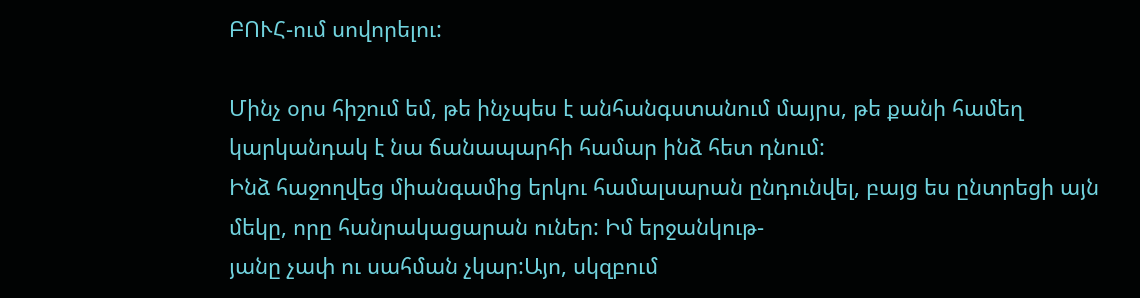ԲՈՒՀ-ում սովորելու:

Մինչ օրս հիշում եմ, թե ինչպես է անհանգստանում մայրս, թե քանի համեղ կարկանդակ է նա ճանապարհի համար ինձ հետ դնում:
Ինձ հաջողվեց միանգամից երկու համալսարան ընդունվել, բայց ես ընտրեցի այն մեկը, որը հանրակացարան ուներ: Իմ երջանկութ-
յանը չափ ու սահման չկար:Այո, սկզբում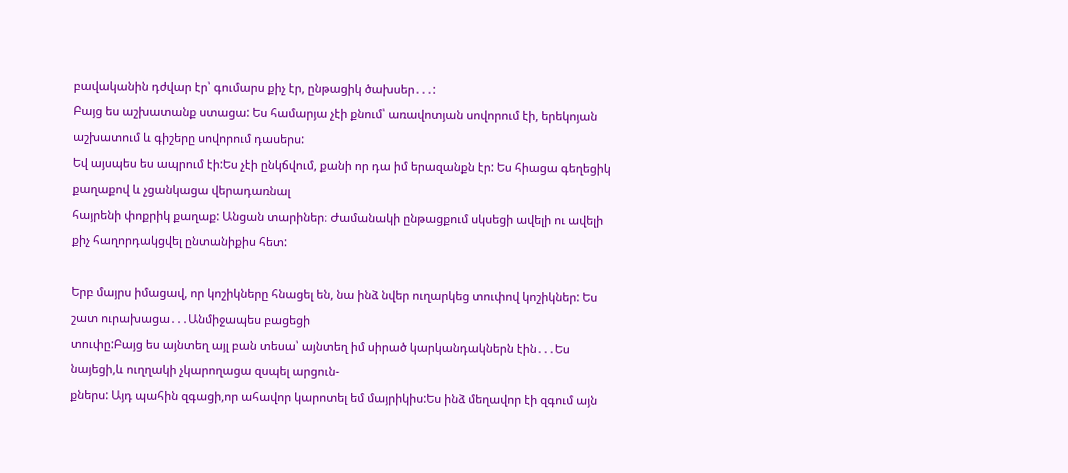բավականին դժվար էր՝ գումարս քիչ էր, ընթացիկ ծախսեր․․․:
Բայց ես աշխատանք ստացա: Ես համարյա չէի քնում՝ առավոտյան սովորում էի, երեկոյան աշխատում և գիշերը սովորում դասերս:
Եվ այսպես ես ապրում էի:Ես չէի ընկճվում, քանի որ դա իմ երազանքն էր: Ես հիացա գեղեցիկ քաղաքով և չցանկացա վերադառնալ
հայրենի փոքրիկ քաղաք: Անցան տարիներ։ Ժամանակի ընթացքում սկսեցի ավելի ու ավելի քիչ հաղորդակցվել ընտանիքիս հետ:

Երբ մայրս իմացավ, որ կոշիկները հնացել են, նա ինձ նվեր ուղարկեց տուփով կոշիկներ: Ես շատ ուրախացա․․․Անմիջապես բացեցի
տուփը:Բայց ես այնտեղ այլ բան տեսա՝ այնտեղ իմ սիրած կարկանդակներն էին․․․Ես նայեցի,և ուղղակի չկարողացա զսպել արցուն-
քներս: Այդ պահին զգացի,որ ահավոր կարոտել եմ մայրիկիս:Ես ինձ մեղավոր էի զգում այն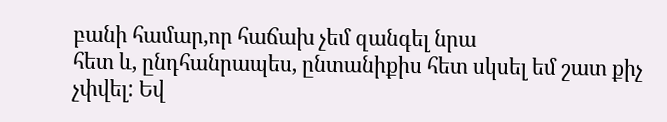բանի համար,որ հաճախ չեմ զանգել նրա
հետ և, ընդհանրապես, ընտանիքիս հետ սկսել եմ շատ քիչ չփվել: Եվ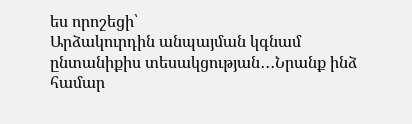ես որոշեցի՝
Արձակուրդին անպայման կգնամ ընտանիքիս տեսակցության․․․Նրանք ինձ համար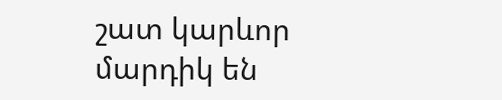շատ կարևոր մարդիկ են